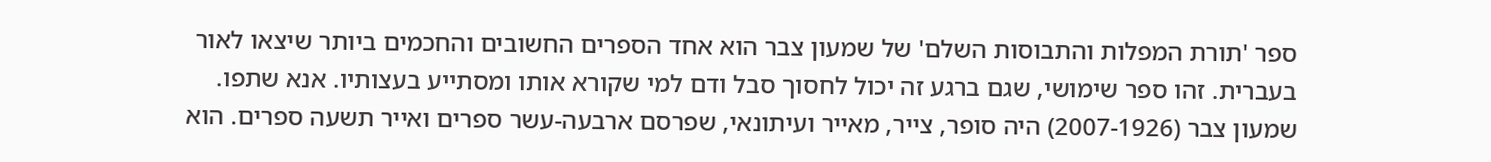ספר 'תורת המפלות והתבוסות השלם' של שמעון צבר הוא אחד הספרים החשובים והחכמים ביותר שיצאו לאור בעברית. זהו ספר שימושי, שגם ברגע זה יכול לחסוך סבל ודם למי שקורא אותו ומסתייע בעצותיו. אנא שתפו.
שמעון צבר (2007-1926) היה סופר, צייר, מאייר ועיתונאי, שפרסם ארבעה-עשר ספרים ואייר תשעה ספרים. הוא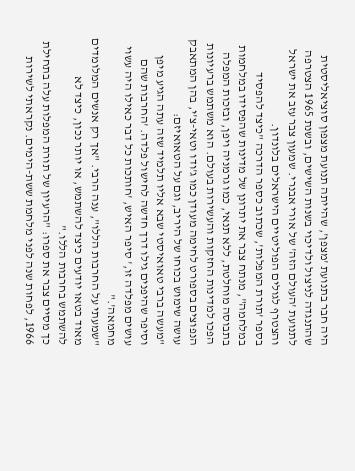היה חבר בתנועת 'מצפן', שהייתה תנועת מצפון סוציאליסטית שהתנגדה לניצול ולדיכוי בשנות השישים, ובשנת 1965 הצטרפה לתנועת 'העולם הזה' של אורי אבנרי. שמעון צבר עזב את ישראל והצטרף לגולים הפוליטיים הישראלים בלונדון.
בספר 'תורת המפלות', שכתוב כספר הדרכה "כיצד להפסיד במלחמה", מנתח צבר את יתרונן של מדינות שהפסידו במלחמות בתבוסה מוחלטת, ללא תנאי, כמו גרמניה ויפן, ובזכות המפלה הפכו למדינות החזקות והעשירות בעולם. הוא משתמש ברעיונות הנפוצים בספורט לחימה מעודן כמו ג'ודו וטאי-צ'י, בהן המתאבק עושה שימוש בכוחו של היריב, וגם על הטאואיזם:
"מעשה ברבי טאואיסטי שבא אליו תלמיד שזה עתה הגיע מיפן וסיפר שהיפנים גילו דרך חדשה לחישול פלדה. 'החרבות שהם עושים מפלדה זו,' סיפר האיש, 'חותכות כל דבר כאילו היה עשוי מחמאה'."
"שמעתי על החרבות הללו", ענה הרבי. "אך רק אנשים המלומדים מאוד בטאו יודעים כיצד להשתמש, או יותר נכון, כיצד לא להשתמש בחרבות הללו."
כך מסיים צבר את ספרו: "הרעיון של תורת המפלות עלה בתחילת 1966, לפחות שנה לפני מלחמת ששת-הימים. נקראתי לשירות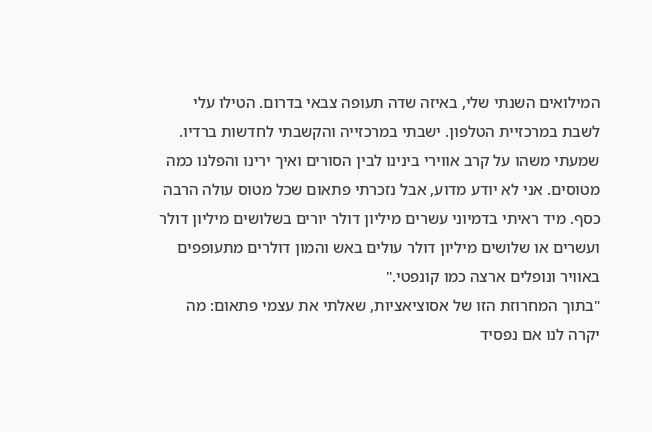המילואים השנתי שלי, באיזה שדה תעופה צבאי בדרום. הטילו עלי לשבת במרכזיית הטלפון. ישבתי במרכזייה והקשבתי לחדשות ברדיו. שמעתי משהו על קרב אווירי בינינו לבין הסורים ואיך ירינו והפלנו כמה מטוסים. אני לא יודע מדוע, אבל נזכרתי פתאום שכל מטוס עולה הרבה כסף. מיד ראיתי בדמיוני עשרים מיליון דולר יורים בשלושים מיליון דולר ועשרים או שלושים מיליון דולר עולים באש והמון דולרים מתעופפים באוויר ונופלים ארצה כמו קונפטי."
"בתוך המחרוזת הזו של אסוציאציות, שאלתי את עצמי פתאום: מה יקרה לנו אם נפסיד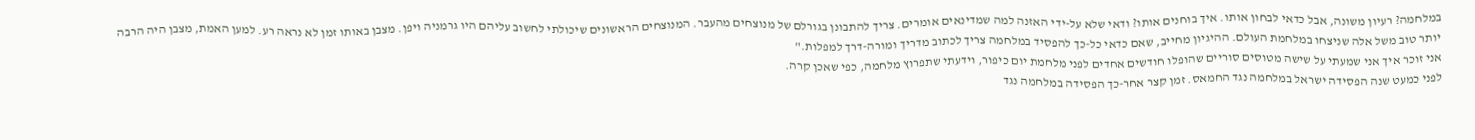במלחמה? רעיון משונה, אבל כדאי לבחון אותו. איך בוחנים אותו? ודאי שלא על-ידי האזנה למה שמדינאים אומרים. צריך להתבונן בגורלם של מנוצחים מהעבר. המנוצחים הראשונים שיכולתי לחשוב עליהם היו גרמניה ויפן. מצבן באותו זמן לא נראה רע. למען האמת, מצבן היה הרבה יותר טוב משל אלה שניצחו במלחמת העולם. ההיגיון מחייב, שאם כדאי כל-כך להפסיד במלחמה צריך לכתוב מדריך ומורה-דרך למפלות."
אני זוכר איך אני שמעתי על שישה מטוסים סוריים שהופלו חודשים אחדים לפני מלחמת יום כיפור, וידעתי שתפרוץ מלחמה, כפי שאכן קרה.
לפני כמעט שנה הפסידה ישראל במלחמה נגד החמאס. זמן קצר אחר-כך הפסידה במלחמה נגד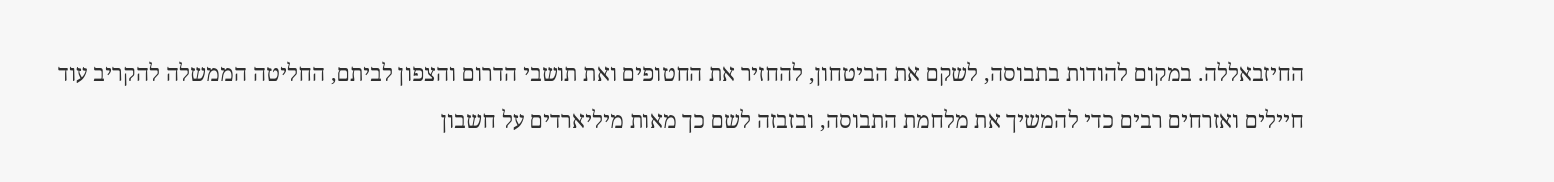החיזבאללה. במקום להודות בתבוסה, לשקם את הביטחון, להחזיר את החטופים ואת תושבי הדרום והצפון לביתם, החליטה הממשלה להקריב עוד חיילים ואזרחים רבים כדי להמשיך את מלחמת התבוסה, ובזבזה לשם כך מאות מיליארדים על חשבון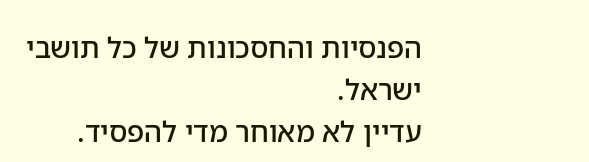הפנסיות והחסכונות של כל תושבי ישראל.
עדיין לא מאוחר מדי להפסיד.